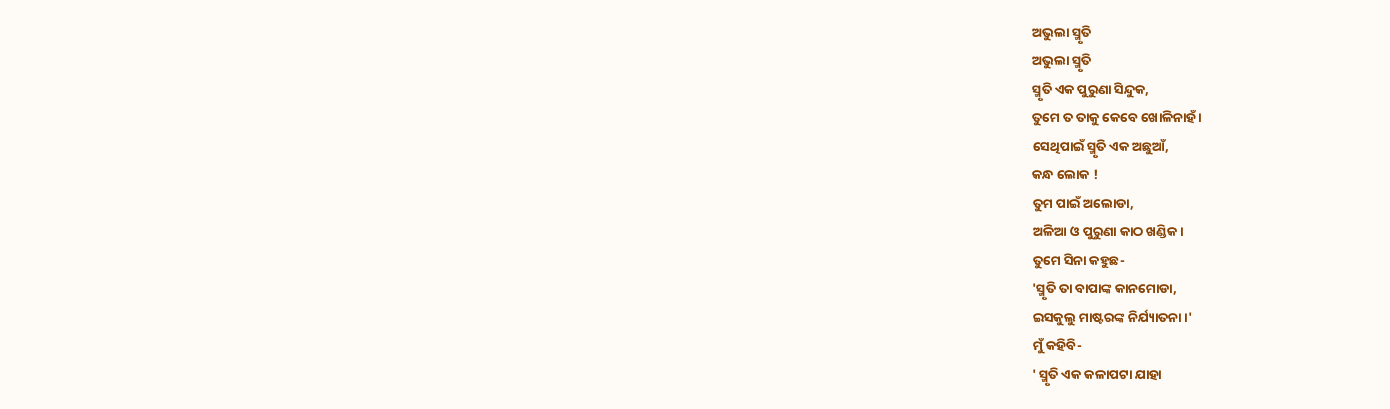ଅଭୁଲା ସ୍ମୃତି
ଅଭୁଲା ସ୍ମୃତି
ସ୍ମୃତି ଏକ ପୁରୁଣା ସିନ୍ଦୁକ,
ତୁମେ ତ ତାକୁ କେବେ ଖୋଳିନାହଁ ।
ସେଥିପାଇଁ ସ୍ମୃତି ଏକ ଅଛୁଆଁ,
କନ୍ଧ ଲୋକ !
ତୁମ ପାଇଁ ଅଲୋଡା,
ଅଳିଆ ଓ ପୁରୁଣା କାଠ ଖଣ୍ଡିକ।
ତୁମେ ସିନା କହୁଛ-
'ସ୍ମୃତି ତା ବାପାଙ୍କ କାନମୋଡା,
ଇସକୁଲୁ ମାଷ୍ଟରଙ୍କ ନିର୍ଯ୍ୟାତନା।'
ମୁଁ କହିବି-
' ସ୍ମୃତି ଏକ କଳାପଟା ଯାହା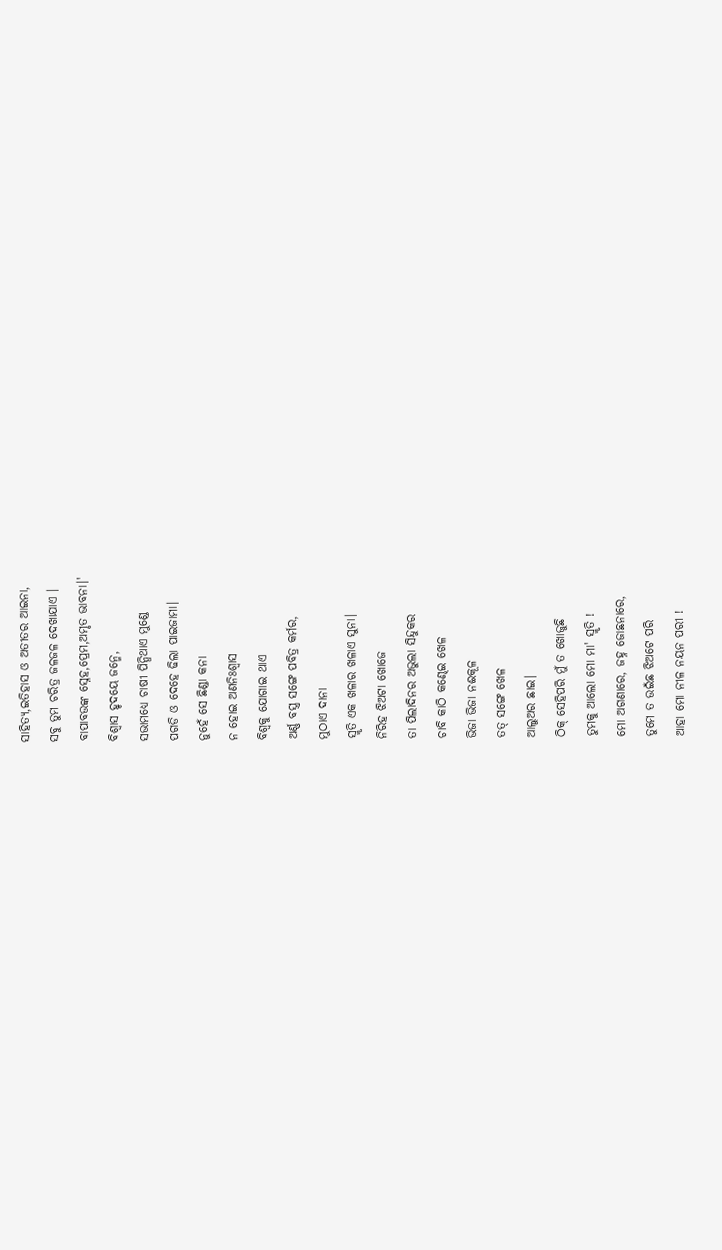ସାହିତ୍ୟ,ଇତିହାସ ଓ ଅତୀତର ଆଇନା,
ସବୁ ତୁମ ଚରିତ୍ର ଜଳଜଳ ଦେଖାଯାଏ ।
ବାପାବଉଙ୍କ ସ୍ନେହ,ପ୍ରେମ,ଅମୃତ ଭାବନା।'
ବିଶ୍ବାସ ହୃଦୟେ ଜନ୍ମେ,
ସଭାମଧ୍ୟେ ଚାଷୀ ପିନ୍ଧିଥାଏ ମୁଣ୍ଡେ
ପଗଡି ଓ ଦେହେ ଢିଲା ପାଇଜାମା।
ନୁହେଁ ସେ ଛିଣ୍ଡା କନା
ନ ହୋଇ ଅଣନିଃଶ୍ବାସ
ବିଶ୍ଵକୁ ଯୋଗାଇ ଥାଏ
ଅର୍ଣ୍ଣ ବସ୍ତ୍ର ସଙ୍ଗେ ପବିତ୍ର କର୍ମର,
ମୁଠାଏ ଦାନା
ସ୍ମୃତି ଏକ ଖଳାର ଖଳାଏ ସୁନା।
ନିରିହ ଝିଅଟା ଖୋଜେ
ତା ପିଲାଦିନର ଅଭୁଲା ସିନ୍ଦୁକର
ଚାବି କାଠି କଣ୍ଢେଇ ଖେଳ
ଭିଜା ଭିଜା ନଈକୂଳ
ତତ୍ ସଙ୍ଗେ ଖେଳ
ଆଲୁଅର ଛାଇ।
ଠିକ୍ ସେହିପରି ମୁଁ ତ ଖୋଜୁଛି
ତୁମକୁ ଆଲୋ ମୋ ମା' ସ୍ମୃତି !
ମୋ ଅଗଣାରେ, ଜହ୍ନ ଜୋଛନାରେ,
ତୁମେ ତ ଉଇଁଛ ଝିଅଟେ ପରି
ଆହା ମୋ ନୀଳ ନୟନ ପରୀ !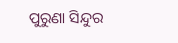ପୁରୁଣା ସିନ୍ଦୁର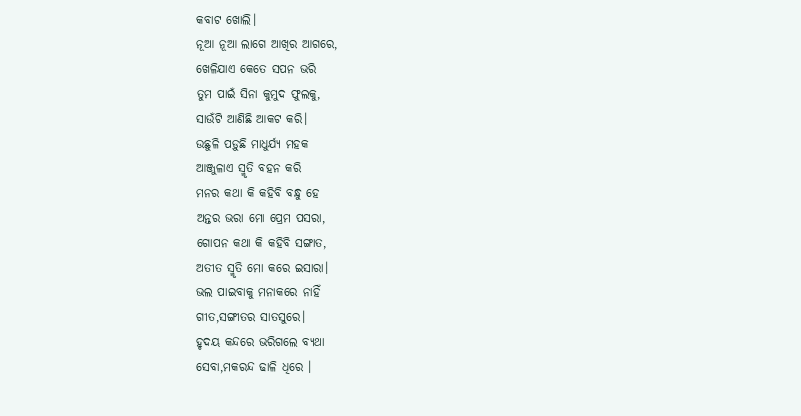କବାଟ ଖୋଲି।
ନୂଆ ନୂଆ ଲାଗେ ଆଖିର ଆଗରେ,
ଖେଳିଯାଏ କେତେ ସପନ ଭରି
ତୁମ ପାଇଁ ସିନା କୁମୁଦ ଫୁଲକୁ,
ସାଉଁଟି ଆଣିଛି ଆକଟ କରି।
ଉଛୁଳି ପଡ଼ୁଛି ମାଧୁର୍ଯ୍ୟ ମହକ
ଆଞ୍ଜୁଳାଏ ସ୍ମୃତି ବହନ କରି
ମନର କଥା କି କହିବି ବନ୍ଧୁ ହେ
ଅନ୍ତର ଭରା ମୋ ପ୍ରେମ ପସରା,
ଗୋପନ କଥା କି କହିବି ସଙ୍ଗାତ,
ଅତୀତ ସ୍ମୃତି ମୋ କରେ ଇସାରା।
ଭଲ ପାଇବାକୁ ମନାକରେ ନାହିଁ
ଗୀତ,ସଙ୍ଗୀତର ସାତସୁରେ।
ହୃଦୟ କନ୍ଦରେ ଭରିଗଲେ ବ୍ୟଥା
ସେବା,ମକରନ୍ଦ ଢାଳି ଧିରେ ।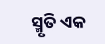ସ୍ମୃତି ଏକ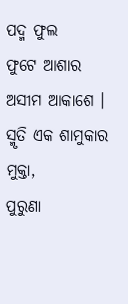ପଦ୍ମ ଫୁଲ
ଫୁଟେ ଆଶାର ଅସୀମ ଆକାଶେ ।
ସ୍ମୃତି ଏକ ଶାମୁକାର ମୁକ୍ତା,
ପୁରୁଣା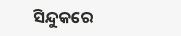ସିନ୍ଦୁକରେ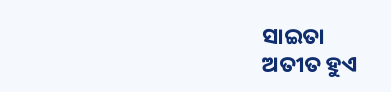ସାଇତା
ଅତୀତ ହୁଏ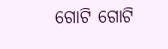ଗୋଟି ଗୋଟି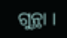ଗୁନ୍ଥା ।